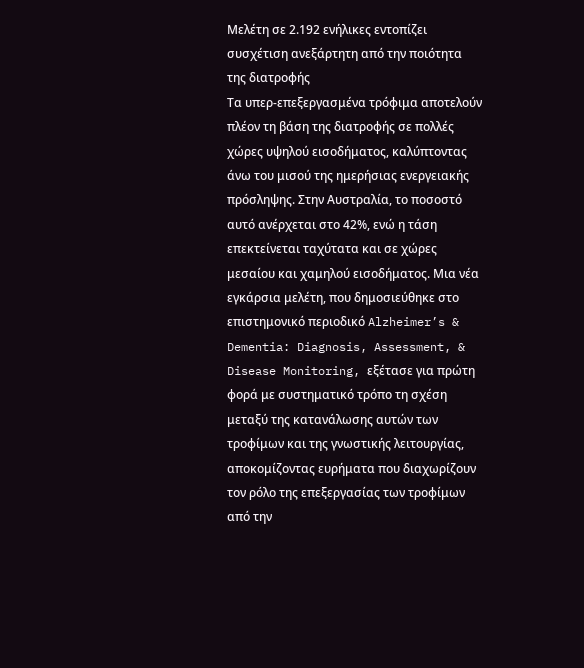Μελέτη σε 2.192 ενήλικες εντοπίζει συσχέτιση ανεξάρτητη από την ποιότητα της διατροφής
Τα υπερ-επεξεργασμένα τρόφιμα αποτελούν πλέον τη βάση της διατροφής σε πολλές χώρες υψηλού εισοδήματος, καλύπτοντας άνω του μισού της ημερήσιας ενεργειακής πρόσληψης. Στην Αυστραλία, το ποσοστό αυτό ανέρχεται στο 42%, ενώ η τάση επεκτείνεται ταχύτατα και σε χώρες μεσαίου και χαμηλού εισοδήματος. Μια νέα εγκάρσια μελέτη, που δημοσιεύθηκε στο επιστημονικό περιοδικό Alzheimer’s & Dementia: Diagnosis, Assessment, & Disease Monitoring, εξέτασε για πρώτη φορά με συστηματικό τρόπο τη σχέση μεταξύ της κατανάλωσης αυτών των τροφίμων και της γνωστικής λειτουργίας, αποκομίζοντας ευρήματα που διαχωρίζουν τον ρόλο της επεξεργασίας των τροφίμων από την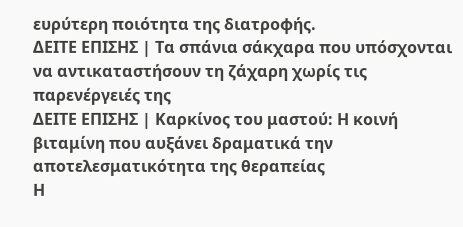ευρύτερη ποιότητα της διατροφής.
ΔΕΙΤΕ ΕΠΙΣΗΣ | Τα σπάνια σάκχαρα που υπόσχονται να αντικαταστήσουν τη ζάχαρη χωρίς τις παρενέργειές της
ΔΕΙΤΕ ΕΠΙΣΗΣ | Καρκίνος του μαστού: Η κοινή βιταμίνη που αυξάνει δραματικά την αποτελεσματικότητα της θεραπείας
Η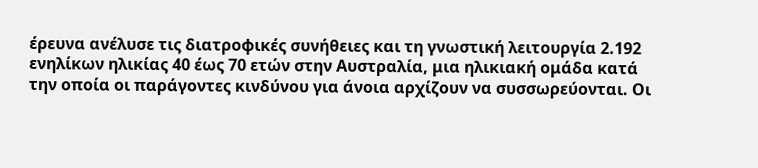έρευνα ανέλυσε τις διατροφικές συνήθειες και τη γνωστική λειτουργία 2.192 ενηλίκων ηλικίας 40 έως 70 ετών στην Αυστραλία, μια ηλικιακή ομάδα κατά την οποία οι παράγοντες κινδύνου για άνοια αρχίζουν να συσσωρεύονται. Οι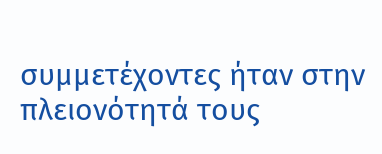συμμετέχοντες ήταν στην πλειονότητά τους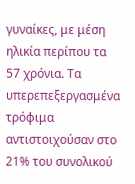γυναίκες, με μέση ηλικία περίπου τα 57 χρόνια. Τα υπερεπεξεργασμένα τρόφιμα αντιστοιχούσαν στο 21% του συνολικού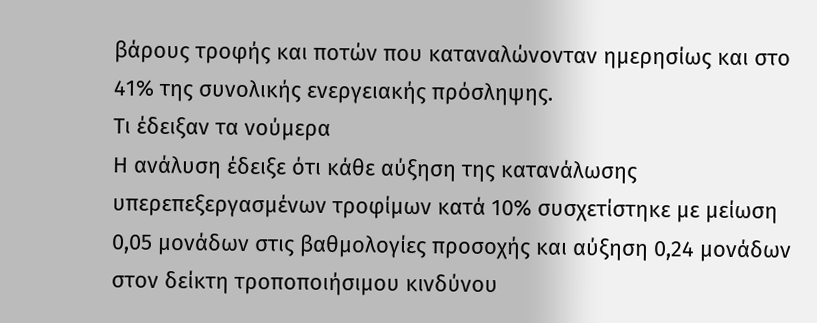βάρους τροφής και ποτών που καταναλώνονταν ημερησίως και στο 41% της συνολικής ενεργειακής πρόσληψης.
Τι έδειξαν τα νούμερα
Η ανάλυση έδειξε ότι κάθε αύξηση της κατανάλωσης υπερεπεξεργασμένων τροφίμων κατά 10% συσχετίστηκε με μείωση 0,05 μονάδων στις βαθμολογίες προσοχής και αύξηση 0,24 μονάδων στον δείκτη τροποποιήσιμου κινδύνου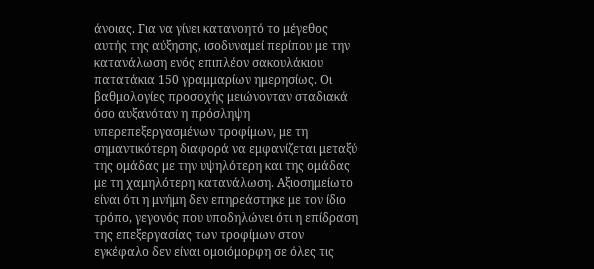άνοιας. Για να γίνει κατανοητό το μέγεθος αυτής της αύξησης, ισοδυναμεί περίπου με την κατανάλωση ενός επιπλέον σακουλάκιου πατατάκια 150 γραμμαρίων ημερησίως. Οι βαθμολογίες προσοχής μειώνονταν σταδιακά όσο αυξανόταν η πρόσληψη υπερεπεξεργασμένων τροφίμων, με τη σημαντικότερη διαφορά να εμφανίζεται μεταξύ της ομάδας με την υψηλότερη και της ομάδας με τη χαμηλότερη κατανάλωση. Αξιοσημείωτο είναι ότι η μνήμη δεν επηρεάστηκε με τον ίδιο τρόπο, γεγονός που υποδηλώνει ότι η επίδραση της επεξεργασίας των τροφίμων στον εγκέφαλο δεν είναι ομοιόμορφη σε όλες τις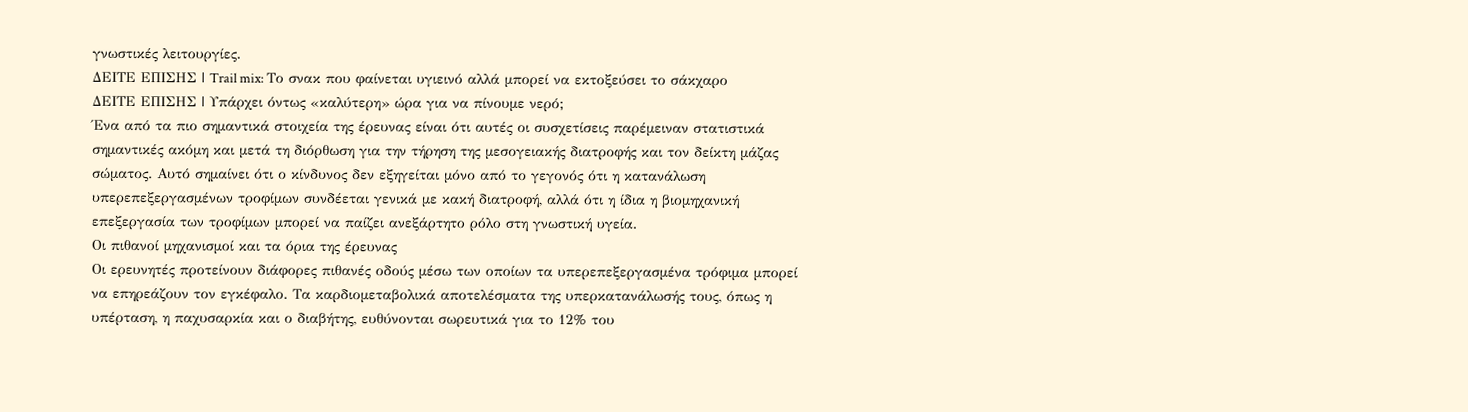γνωστικές λειτουργίες.
ΔΕΙΤΕ ΕΠΙΣΗΣ | Trail mix: Το σνακ που φαίνεται υγιεινό αλλά μπορεί να εκτοξεύσει το σάκχαρο
ΔΕΙΤΕ ΕΠΙΣΗΣ | Υπάρχει όντως «καλύτερη» ώρα για να πίνουμε νερό;
Ένα από τα πιο σημαντικά στοιχεία της έρευνας είναι ότι αυτές οι συσχετίσεις παρέμειναν στατιστικά σημαντικές ακόμη και μετά τη διόρθωση για την τήρηση της μεσογειακής διατροφής και τον δείκτη μάζας σώματος. Αυτό σημαίνει ότι ο κίνδυνος δεν εξηγείται μόνο από το γεγονός ότι η κατανάλωση υπερεπεξεργασμένων τροφίμων συνδέεται γενικά με κακή διατροφή, αλλά ότι η ίδια η βιομηχανική επεξεργασία των τροφίμων μπορεί να παίζει ανεξάρτητο ρόλο στη γνωστική υγεία.
Οι πιθανοί μηχανισμοί και τα όρια της έρευνας
Οι ερευνητές προτείνουν διάφορες πιθανές οδούς μέσω των οποίων τα υπερεπεξεργασμένα τρόφιμα μπορεί να επηρεάζουν τον εγκέφαλο. Τα καρδιομεταβολικά αποτελέσματα της υπερκατανάλωσής τους, όπως η υπέρταση, η παχυσαρκία και ο διαβήτης, ευθύνονται σωρευτικά για το 12% του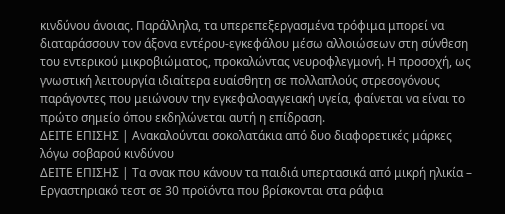κινδύνου άνοιας. Παράλληλα, τα υπερεπεξεργασμένα τρόφιμα μπορεί να διαταράσσουν τον άξονα εντέρου-εγκεφάλου μέσω αλλοιώσεων στη σύνθεση του εντερικού μικροβιώματος, προκαλώντας νευροφλεγμονή. Η προσοχή, ως γνωστική λειτουργία ιδιαίτερα ευαίσθητη σε πολλαπλούς στρεσογόνους παράγοντες που μειώνουν την εγκεφαλοαγγειακή υγεία, φαίνεται να είναι το πρώτο σημείο όπου εκδηλώνεται αυτή η επίδραση.
ΔΕΙΤΕ ΕΠΙΣΗΣ | Ανακαλούνται σοκολατάκια από δυο διαφορετικές μάρκες λόγω σοβαρού κινδύνου
ΔΕΙΤΕ ΕΠΙΣΗΣ | Τα σνακ που κάνουν τα παιδιά υπερτασικά από μικρή ηλικία – Εργαστηριακό τεστ σε 30 προϊόντα που βρίσκονται στα ράφια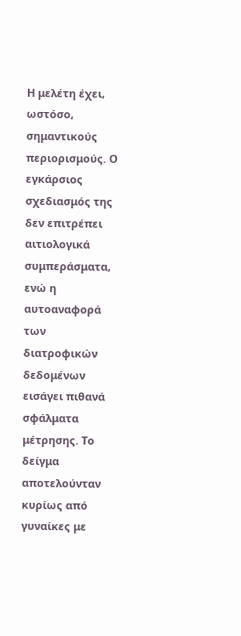Η μελέτη έχει, ωστόσο, σημαντικούς περιορισμούς. Ο εγκάρσιος σχεδιασμός της δεν επιτρέπει αιτιολογικά συμπεράσματα, ενώ η αυτοαναφορά των διατροφικών δεδομένων εισάγει πιθανά σφάλματα μέτρησης. Το δείγμα αποτελούνταν κυρίως από γυναίκες με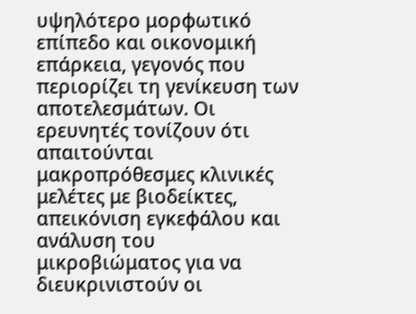υψηλότερο μορφωτικό επίπεδο και οικονομική επάρκεια, γεγονός που περιορίζει τη γενίκευση των αποτελεσμάτων. Οι ερευνητές τονίζουν ότι απαιτούνται μακροπρόθεσμες κλινικές μελέτες με βιοδείκτες, απεικόνιση εγκεφάλου και ανάλυση του μικροβιώματος για να διευκρινιστούν οι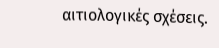αιτιολογικές σχέσεις.